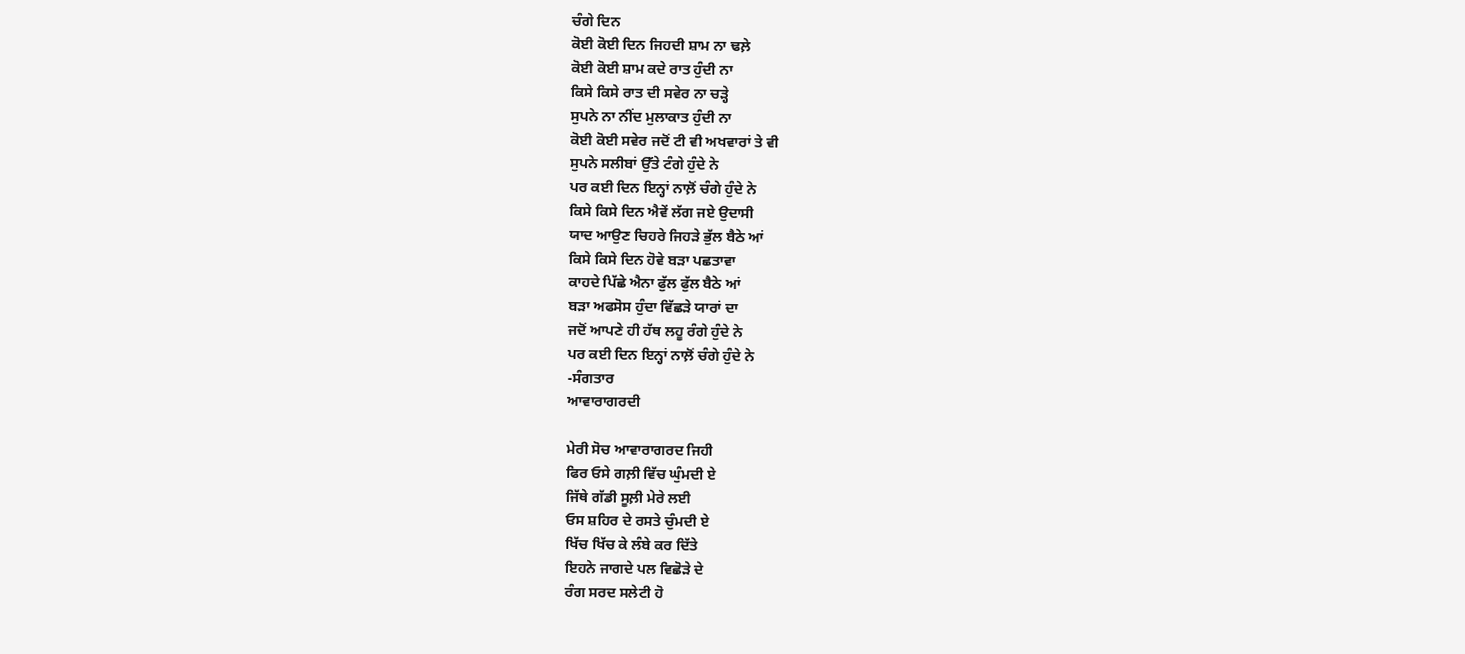ਚੰਗੇ ਦਿਨ
ਕੋਈ ਕੋਈ ਦਿਨ ਜਿਹਦੀ ਸ਼ਾਮ ਨਾ ਢਲ਼ੇ
ਕੋਈ ਕੋਈ ਸ਼ਾਮ ਕਦੇ ਰਾਤ ਹੁੰਦੀ ਨਾ
ਕਿਸੇ ਕਿਸੇ ਰਾਤ ਦੀ ਸਵੇਰ ਨਾ ਚੜ੍ਹੇ
ਸੁਪਨੇ ਨਾ ਨੀਂਦ ਮੁਲਾਕਾਤ ਹੁੰਦੀ ਨਾ
ਕੋਈ ਕੋਈ ਸਵੇਰ ਜਦੋਂ ਟੀ ਵੀ ਅਖਵਾਰਾਂ ਤੇ ਵੀ
ਸੁਪਨੇ ਸਲੀਬਾਂ ਉੱਤੇ ਟੰਗੇ ਹੁੰਦੇ ਨੇ
ਪਰ ਕਈ ਦਿਨ ਇਨ੍ਹਾਂ ਨਾਲ਼ੋਂ ਚੰਗੇ ਹੁੰਦੇ ਨੇ
ਕਿਸੇ ਕਿਸੇ ਦਿਨ ਐਵੇਂ ਲੱਗ ਜਏ ਉਦਾਸੀ
ਯਾਦ ਆਉਣ ਚਿਹਰੇ ਜਿਹੜੇ ਭੁੱਲ ਬੈਠੇ ਆਂ
ਕਿਸੇ ਕਿਸੇ ਦਿਨ ਹੋਵੇ ਬੜਾ ਪਛਤਾਵਾ
ਕਾਹਦੇ ਪਿੱਛੇ ਐਨਾ ਫੁੱਲ ਫੁੱਲ ਬੈਠੇ ਆਂ
ਬੜਾ ਅਫਸੋਸ ਹੁੰਦਾ ਵਿੱਛੜੇ ਯਾਰਾਂ ਦਾ
ਜਦੋਂ ਆਪਣੇ ਹੀ ਹੱਥ ਲਹੂ ਰੰਗੇ ਹੁੰਦੇ ਨੇ
ਪਰ ਕਈ ਦਿਨ ਇਨ੍ਹਾਂ ਨਾਲ਼ੋਂ ਚੰਗੇ ਹੁੰਦੇ ਨੇ
-ਸੰਗਤਾਰ
ਆਵਾਰਾਗਰਦੀ

ਮੇਰੀ ਸੋਚ ਆਵਾਰਾਗਰਦ ਜਿਹੀ
ਫਿਰ ਓਸੇ ਗਲ਼ੀ ਵਿੱਚ ਘੁੰਮਦੀ ਏ
ਜਿੱਥੇ ਗੱਡੀ ਸੂਲ਼ੀ ਮੇਰੇ ਲਈ
ਓਸ ਸ਼ਹਿਰ ਦੇ ਰਸਤੇ ਚੁੰਮਦੀ ਏ
ਖਿੱਚ ਖਿੱਚ ਕੇ ਲੰਬੇ ਕਰ ਦਿੱਤੇ
ਇਹਨੇ ਜਾਗਦੇ ਪਲ ਵਿਛੋੜੇ ਦੇ
ਰੰਗ ਸਰਦ ਸਲੇਟੀ ਹੋ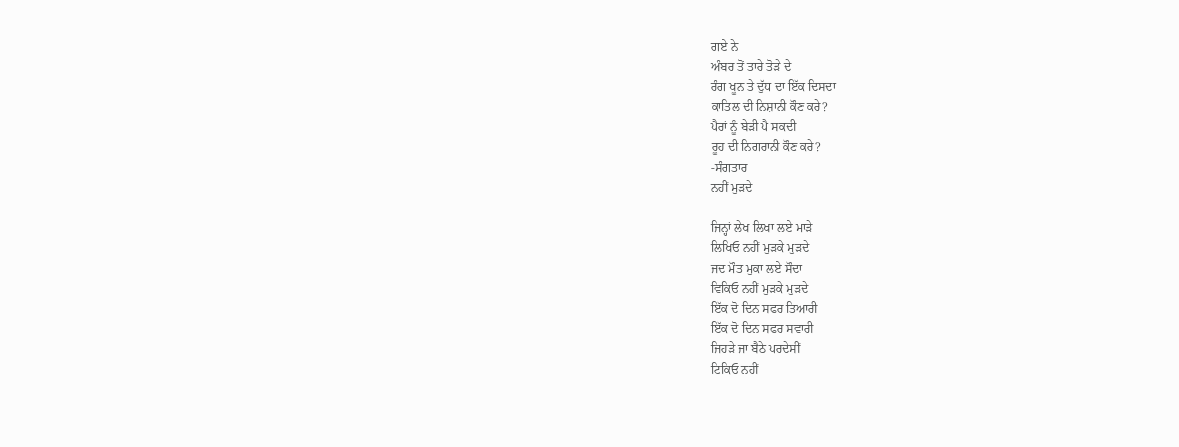ਗਏ ਨੇ
ਅੰਬਰ ਤੋਂ ਤਾਰੇ ਤੋੜੇ ਦੇ
ਰੰਗ ਖੂਨ ਤੇ ਦੁੱਧ ਦਾ ਇੱਕ ਦਿਸਦਾ
ਕਾਤਿਲ ਦੀ ਨਿਸ਼ਾਨੀ ਕੌਣ ਕਰੇ?
ਪੈਰਾਂ ਨੂੰ ਬੇੜੀ ਪੈ ਸਕਦੀ
ਰੂਹ ਦੀ ਨਿਗਰਾਨੀ ਕੌਣ ਕਰੇ?
-ਸੰਗਤਾਰ
ਨਹੀਂ ਮੁੜਦੇ

ਜਿਨ੍ਹਾਂ ਲੇਖ ਲਿਖਾ ਲਏ ਮਾੜੇ
ਲਿਖਿਓ ਨਹੀਂ ਮੁੜਕੇ ਮੁੜਦੇ
ਜਦ ਮੌਤ ਮੁਕਾ ਲਏ ਸੌਦਾ
ਵਿਕਿਓ ਨਹੀਂ ਮੁੜਕੇ ਮੁੜਦੇ
ਇੱਕ ਦੋ ਦਿਨ ਸਫਰ ਤਿਆਰੀ
ਇੱਕ ਦੋ ਦਿਨ ਸਫਰ ਸਵਾਰੀ
ਜਿਹੜੇ ਜਾ ਬੈਠੇ ਪਰਦੇਸੀਂ
ਟਿਕਿਓ ਨਹੀਂ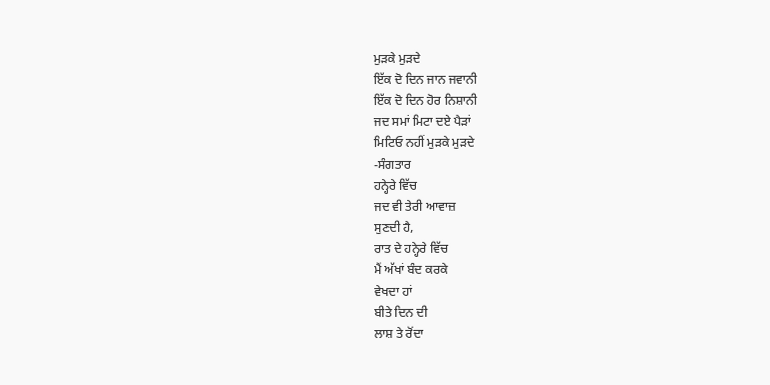ਮੁੜਕੇ ਮੁੜਦੇ
ਇੱਕ ਦੋ ਦਿਨ ਜਾਨ ਜਵਾਨੀ
ਇੱਕ ਦੋ ਦਿਨ ਹੋਰ ਨਿਸ਼ਾਨੀ
ਜਦ ਸਮਾਂ ਮਿਟਾ ਦਏ ਪੈੜਾਂ
ਮਿਟਿਓ ਨਹੀਂ ਮੁੜਕੇ ਮੁੜਦੇ
-ਸੰਗਤਾਰ
ਹਨ੍ਹੇਰੇ ਵਿੱਚ
ਜਦ ਵੀ ਤੇਰੀ ਆਵਾਜ਼
ਸੁਣਦੀ ਹੈ,
ਰਾਤ ਦੇ ਹਨ੍ਹੇਰੇ ਵਿੱਚ
ਮੈਂ ਅੱਖਾਂ ਬੰਦ ਕਰਕੇ
ਵੇਖਦਾ ਹਾਂ
ਬੀਤੇ ਦਿਨ ਦੀ
ਲਾਸ਼ ਤੇ ਰੋਂਦਾ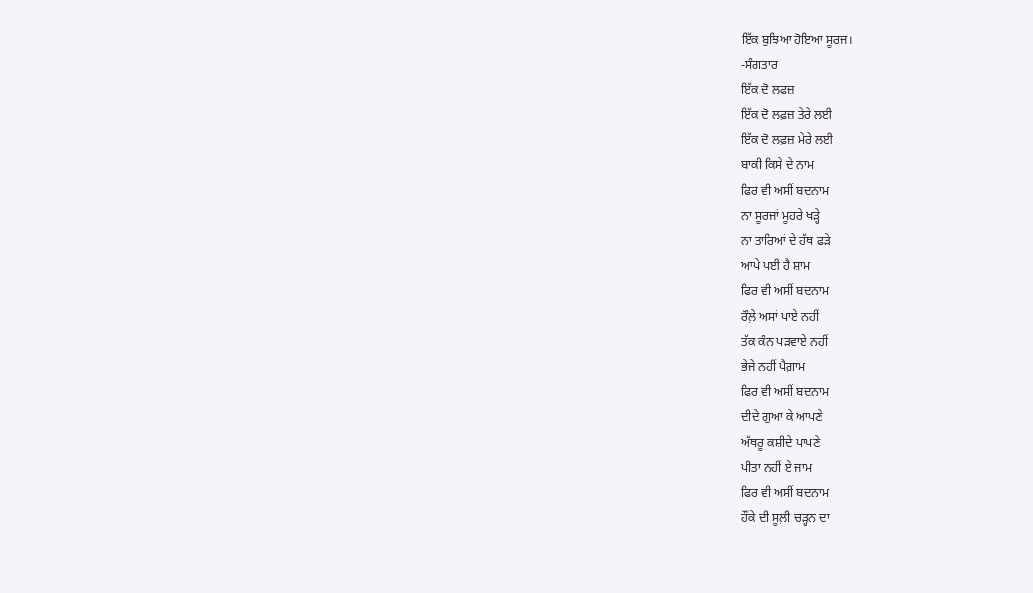ਇੱਕ ਬੁਝਿਆ ਹੋਇਆ ਸੂਰਜ।
-ਸੰਗਤਾਰ
ਇੱਕ ਦੋ ਲਫਜ਼
ਇੱਕ ਦੋ ਲਫ਼ਜ਼ ਤੇਰੇ ਲਈ
ਇੱਕ ਦੋ ਲਫ਼ਜ਼ ਮੇਰੇ ਲਈ
ਬਾਕੀ ਕਿਸੇ ਦੇ ਨਾਮ
ਫਿਰ ਵੀ ਅਸੀਂ ਬਦਨਾਮ
ਨਾ ਸੂਰਜਾਂ ਮੂਹਰੇ ਖੜ੍ਹੇ
ਨਾ ਤਾਰਿਆਂ ਦੇ ਹੱਥ ਫੜੇ
ਆਪੇ ਪਈ ਹੈ ਸ਼ਾਮ
ਫਿਰ ਵੀ ਅਸੀਂ ਬਦਨਾਮ
ਰੌਲ਼ੇ ਅਸਾਂ ਪਾਏ ਨਹੀਂ
ਤੱਕ ਕੰਨ ਪੜਵਾਏ ਨਹੀਂ
ਭੇਜੇ ਨਹੀਂ ਪੈਗ਼ਾਮ
ਫਿਰ ਵੀ ਅਸੀਂ ਬਦਨਾਮ
ਦੀਦੇ ਗੁਆ ਕੇ ਆਪਣੇ
ਅੱਥਰੂ ਕਸ਼ੀਦੇ ਪਾਪਣੇ
ਪੀਤਾ ਨਹੀਂ ਏ ਜਾਮ
ਫਿਰ ਵੀ ਅਸੀਂ ਬਦਨਾਮ
ਹੌਂਕੇ ਦੀ ਸੂਲ਼ੀ ਚੜ੍ਹਨ ਦਾ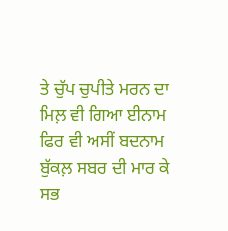ਤੇ ਚੁੱਪ ਚੁਪੀਤੇ ਮਰਨ ਦਾ
ਮਿਲ਼ ਵੀ ਗਿਆ ਈਨਾਮ
ਫਿਰ ਵੀ ਅਸੀਂ ਬਦਨਾਮ
ਬੁੱਕਲ਼ ਸਬਰ ਦੀ ਮਾਰ ਕੇ
ਸਭ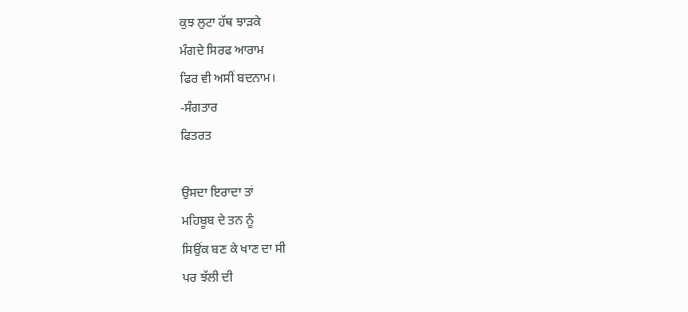ਕੁਝ ਲੁਟਾ ਹੱਥ ਝਾੜਕੇ
ਮੰਗਦੇ ਸਿਰਫ ਆਰਾਮ
ਫਿਰ ਵੀ ਅਸੀਂ ਬਦਨਾਮ।
-ਸੰਗਤਾਰ
ਫਿਤਰਤ

ਉਸਦਾ ਇਰਾਦਾ ਤਾਂ
ਮਹਿਬੂਬ ਦੇ ਤਨ ਨੂੰ
ਸਿਉਂਕ ਬਣ ਕੇ ਖਾਣ ਦਾ ਸੀ
ਪਰ ਝੱਲੀ ਦੀ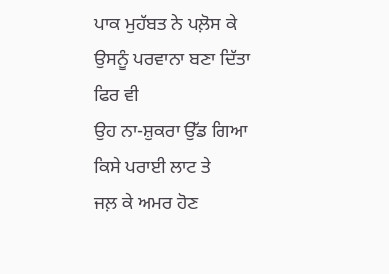ਪਾਕ ਮੁਹੱਬਤ ਨੇ ਪਲ਼ੋਸ ਕੇ
ਉਸਨੂੰ ਪਰਵਾਨਾ ਬਣਾ ਦਿੱਤਾ
ਫਿਰ ਵੀ
ਉਹ ਨਾ-ਸ਼ੁਕਰਾ ਉੱਡ ਗਿਆ
ਕਿਸੇ ਪਰਾਈ ਲਾਟ ਤੇ
ਜਲ਼ ਕੇ ਅਮਰ ਹੋਣ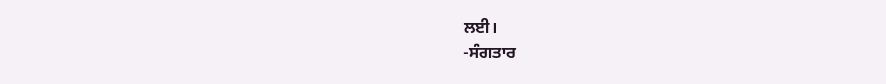ਲਈ।
-ਸੰਗਤਾਰ